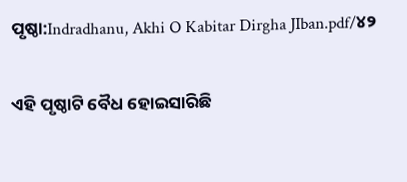ପୃଷ୍ଠା:Indradhanu, Akhi O Kabitar Dirgha JIban.pdf/୪୨

ଏହି ପୃଷ୍ଠାଟି ବୈଧ ହୋଇସାରିଛି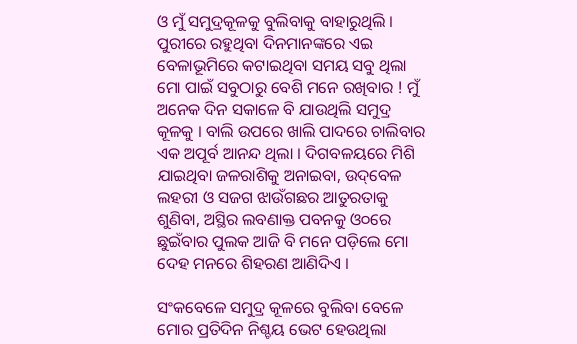ଓ ମୁଁ ସମୁଦ୍ରକୂଳକୁ ବୁଲିବାକୁ ବାହାରୁଥିଲି । ପୁରୀରେ ରହୁଥିବା ଦିନମାନଙ୍କରେ ଏଇ ବେଳାଭୂମିରେ କଟାଇଥିବା ସମୟ ସବୁ ଥିଲା ମୋ ପାଇଁ ସବୁଠାରୁ ବେଶି ମନେ ରଖିବାର ! ମୁଁ ଅନେକ ଦିନ ସକାଳେ ବି ଯାଉଥିଲି ସମୁଦ୍ର କୂଳକୁ । ବାଲି ଉପରେ ଖାଲି ପାଦରେ ଚାଲିବାର ଏକ ଅପୂର୍ବ ଆନନ୍ଦ ଥିଲା । ଦିଗବଳୟରେ ମିଶି ଯାଇଥିବା ଜଳରାଶିକୁ ଅନାଇବା, ଉଦ୍‌ବେଳ ଲହରୀ ଓ ସଜଗ ଝାଉଁଗଛର ଆତୁରତାକୁ ଶୁଣିବା, ଅସ୍ଥିର ଲବଣାକ୍ତ ପବନକୁ ଓ୦ରେ ଛୁଇଁବାର ପୁଲକ ଆଜି ବି ମନେ ପଡ଼ିଲେ ମୋ ଦେହ ମନରେ ଶିହରଣ ଆଣିଦିଏ ।

ସଂକବେଳେ ସମୁଦ୍ର କୂଳରେ ବୁଲିବା ବେଳେ ମୋର ପ୍ରତିଦିନ ନିଶ୍ଚୟ ଭେଟ ହେଉଥିଲା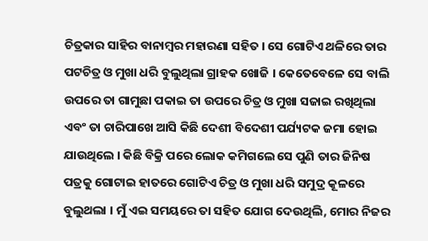ଚିତ୍ରକାର ସାହିର ବାନାମ୍ବର ମହାରଣା ସହିତ । ସେ ଗୋଟିଏ ଥଳିରେ ତାର ପଟଚିତ୍ର ଓ ମୁଖା ଧରି ବୁଲୁଥିଲା ଗ୍ରାହକ ଖୋଜି । କେତେବେଳେ ସେ ବାଲି ଉପରେ ତା ଗାମୁଛା ପକାଇ ତା ଉପରେ ଚିତ୍ର ଓ ମୁଖା ସଜାଇ ରଖିଥିଲା ଏବଂ ତା ଚାରିପାଖେ ଆସି କିଛି ଦେଶୀ ବିଦେଶୀ ପର୍ଯ୍ୟଟକ ଜମା ହୋଇ ଯାଉଥିଲେ । କିଛି ବିକ୍ରି ପରେ ଲୋକ କମିଗଲେ ସେ ପୁଣି ତାର ଜିନିଷ ପତ୍ରକୁ ଗୋଟାଇ ହାତରେ ଗୋଟିଏ ଚିତ୍ର ଓ ମୁଖା ଧରି ସମୁଦ୍ର କୂଳରେ ବୁଲୁଥଲା । ମୁଁ ଏଇ ସମୟରେ ତା ସହିତ ଯୋଗ ଦେଉଥିଲି, ମୋର ନିଜର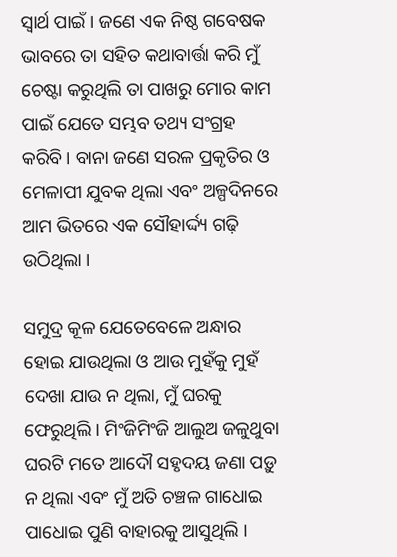ସ୍ୱାର୍ଥ ପାଇଁ । ଜଣେ ଏକ ନିଷ୍ଠ ଗବେଷକ ଭାବରେ ତା ସହିତ କଥାବାର୍ତ୍ତା କରି ମୁଁ ଚେଷ୍ଟା କରୁଥିଲି ତା ପାଖରୁ ମୋର କାମ ପାଇଁ ଯେତେ ସମ୍ଭବ ତଥ୍ୟ ସଂଗ୍ରହ କରିବି । ବାନା ଜଣେ ସରଳ ପ୍ରକୃତିର ଓ ମେଳାପୀ ଯୁବକ ଥିଲା ଏବଂ ଅଳ୍ପଦିନରେ ଆମ ଭିତରେ ଏକ ସୌହାର୍ଦ୍ଦ୍ୟ ଗଢ଼ି ଉଠିଥିଲା ।

ସମୁଦ୍ର କୂଳ ଯେତେବେଳେ ଅନ୍ଧାର ହୋଇ ଯାଉଥିଲା ଓ ଆଉ ମୁହଁକୁ ମୁହଁ ଦେଖା ଯାଉ ନ ଥିଲା, ମୁଁ ଘରକୁ ଫେରୁଥିଲି । ମିଂଜିମିଂଜି ଆଲୁଅ ଜଳୁଥୁବା ଘରଟି ମତେ ଆଦୌ ସହୃଦୟ ଜଣା ପଡ଼ୁ ନ ଥିଲା ଏବଂ ମୁଁ ଅତି ଚଞ୍ଚଳ ଗାଧୋଇ ପାଧୋଇ ପୁଣି ବାହାରକୁ ଆସୁଥିଲି ।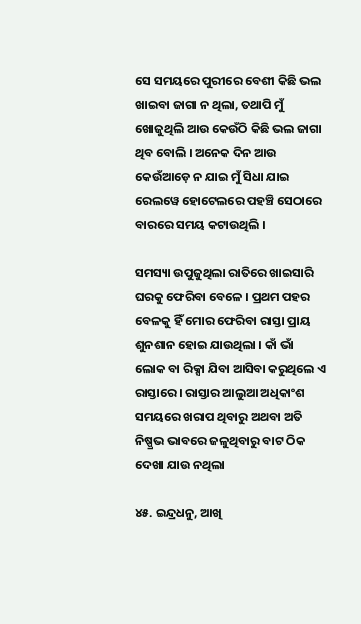ସେ ସମୟରେ ପୁରୀରେ ବେଶୀ କିଛି ଭଲ ଖାଇବା ଜାଗା ନ ଥିଲା, ତଥାପି ମୁଁ ଖୋଜୁଥିଲି ଆଉ କେଉଁଠି କିଛି ଭଲ ଜାଗା ଥିବ ବୋଲି । ଅନେକ ଦିନ ଆଉ କେଉଁଆଡ଼େ ନ ଯାଇ ମୁଁ ସିଧା ଯାଇ ରେଲୱେ ହୋଟେଲରେ ପହଞ୍ଚି ସେଠାରେ ବାରରେ ସମୟ କଟାଉଥିଲି ।

ସମସ୍ୟା ଉପୁଜୁଥିଲା ରାତିରେ ଖାଇସାରି ଘରକୁ ଫେରିବା ବେଳେ । ପ୍ରଥମ ପହର ବେଳକୁ ହିଁ ମୋର ଫେରିବା ରାସ୍ତା ପ୍ରାୟ ଶୁନଶାନ ହୋଇ ଯାଉଥିଲା । କାଁ ଭାଁ ଲୋକ ବା ରିକ୍ସା ଯିବା ଆସିବା କରୁଥିଲେ ଏ ରାସ୍ତାରେ । ରାସ୍ତାର ଆଲୁଆ ଅଧିକାଂଶ ସମୟରେ ଖରାପ ଥିବାରୁ ଅଥବା ଅତି ନିଷ୍ପ୍ରଭ ଭାବରେ ଜଳୁଥିବାରୁ ବାଟ ଠିକ ଦେଖା ଯାଉ ନଥିଲା

୪୫. ଇନ୍ଦ୍ରଧନୁ, ଆଖି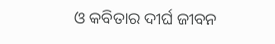ଓ କବିତାର ଦୀର୍ଘ ଜୀବନ